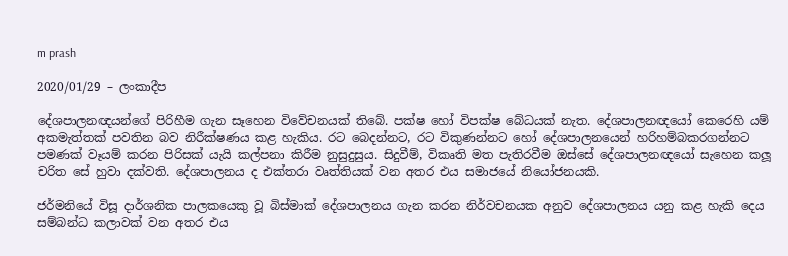m prash

2020/01/29 – ලංකාදීප

දේශපාලනඥයන්ගේ පිරිහීම ගැන සෑහෙන විවේචනයක් තිබේ. පක්ෂ හෝ විපක්ෂ බේධයක් නැත. දේශපාලනඥයෝ කෙරෙහි යම් අකමැත්තක් පවතින බව නිරීක්ෂණය කළ හැකිය. රට බෙදන්නට, රට විකුණන්නට හෝ දේශපාලනයෙන් හරිහම්බකරගන්නට පමණක් වෑයම් කරන පිරිසක් යැයි කල්පනා කිරීම නුසුදුසුය. සිදුවීම්, විකෘති මත පැතිරවීම ඔස්සේ දේශපාලනඥයෝ සැහෙන කලූ චරිත සේ හුවා දක්වති. දේශපාලනය ද එක්තරා වෘත්තියක් වන අතර එය සමාජයේ නියෝජනයකි.

ජර්මනියේ විසූ දාර්ශනික පාලකයෙකු වූ බිස්මාක් දේශපාලනය ගැන කරන නිර්වචනයක අනුව දේශපාලනය යනු කළ හැකි දෙය සම්බන්ධ කලාවක් වන අතර එය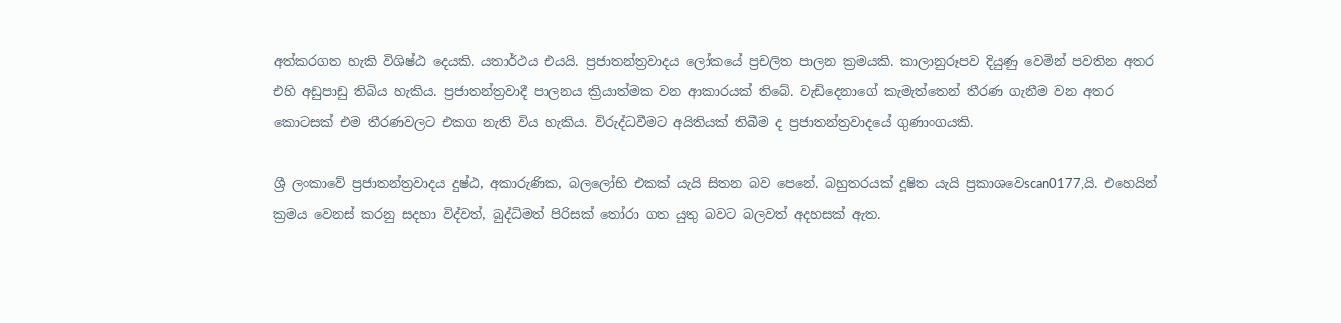අත්කරගත හැකි විශිෂ්ඨ දෙයකි. යතාර්ථය එයයි. ප්‍රජාතන්ත්‍රවාදය ලෝකයේ ප්‍රචලිත පාලන ක්‍රමයකි. කාලානුරූපව දියුණු වෙමින් පවතින අතර එහි අඩුපාඩු තිබිය හැකිය. ප්‍රජාතන්ත්‍රවාදී පාලනය ක්‍රියාත්මක වන ආකාරයක් තිබේ. වැඩිදෙනාගේ කැමැත්තෙන් තීරණ ගැනීම වන අතර කොටසක් එම තීරණවලට එකග නැති විය හැකිය. විරුද්ධවීමට අයිතියක් තිබීම ද ප්‍රජාතන්ත්‍රවාදයේ ගුණාංගයකි.

ශ්‍රී ලංකාවේ ප්‍රජාතන්ත්‍රවාදය දුෂ්ඨ, අකාරුණික, බලලෝභි එකක් යැයි සිතන බව පෙනේ. බහුතරයක් දූෂිත යැයි ප්‍රකාශවෙscan0177,යි. එහෙයින් ක්‍රමය වෙනස් කරනු සදහා විද්වත්, බුද්ධිමත් පිරිසක් තෝරා ගත යුතු බවට බලවත් අදහසක් ඇත.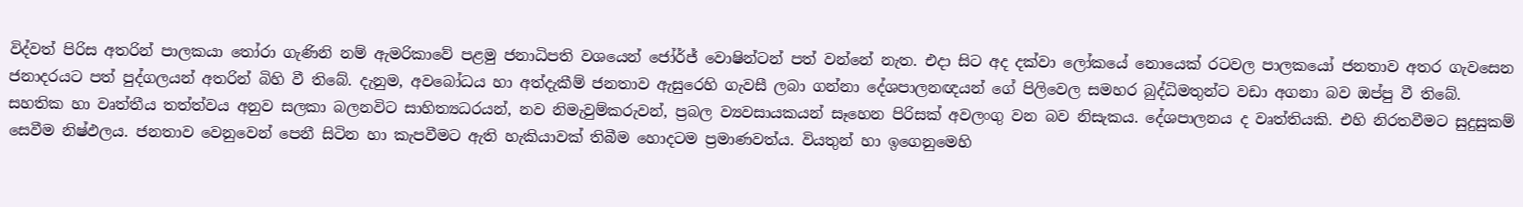විද්වත් පිරිස අතරින් පාලකයා තෝරා ගැණිනි නම් ඇමරිකාවේ පළමු ජනාධිපති වශයෙන් ජෝර්ජ් වොෂින්ටන් පත් වන්නේ නැත. එදා සිට අද දක්වා ලෝකයේ නොයෙක් රටවල පාලකයෝ ජනතාව අතර ගැවසෙන ජනාදරයට පත් පුද්ගලයන් අතරින් බිහි වී තිබේ. දැනුම, අවබෝධය හා අත්දැකීම් ජනතාව ඇසුරෙහි ගැවසී ලබා ගන්නා දේශපාලනඥයන් ගේ පිලිවෙල සමහර බුද්ධිමතුන්ට වඩා අගනා බව ඔප්පු වී තිබේ. සහතික හා වෘත්තීය තත්ත්වය අනුව සලකා බලනවිට සාහිත්‍යධරයන්, නව නිමැවුම්කරුවන්, ප්‍රබල ව්‍යවසායකයන් සෑහෙන පිරිසක් අවලංගු වන බව නිසැකය. දේශපාලනය ද වෘත්තියකි. එහි නිරතවීමට සුදුසුකම් සෙවීම නිෂ්ඵලය. ජනතාව වෙනුවෙන් පෙනී සිටින හා කැපවීමට ඇති හැකියාවක් තිබීම හොදටම ප්‍රමාණවත්ය. වියතුන් හා ඉගෙනුමෙහි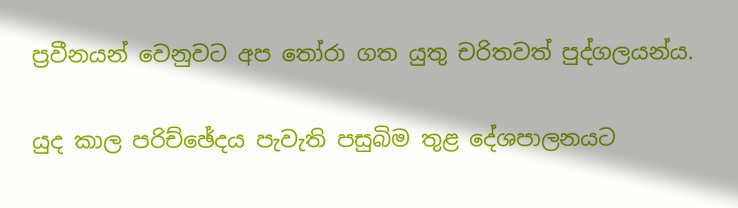ප්‍රවීනයන් වෙනුවට අප තෝරා ගත යුතු චරිතවත් පුද්ගලයන්ය.

යුද කාල පරිච්ඡේදය පැවැති පසුබිම තුළ දේශපාලනයට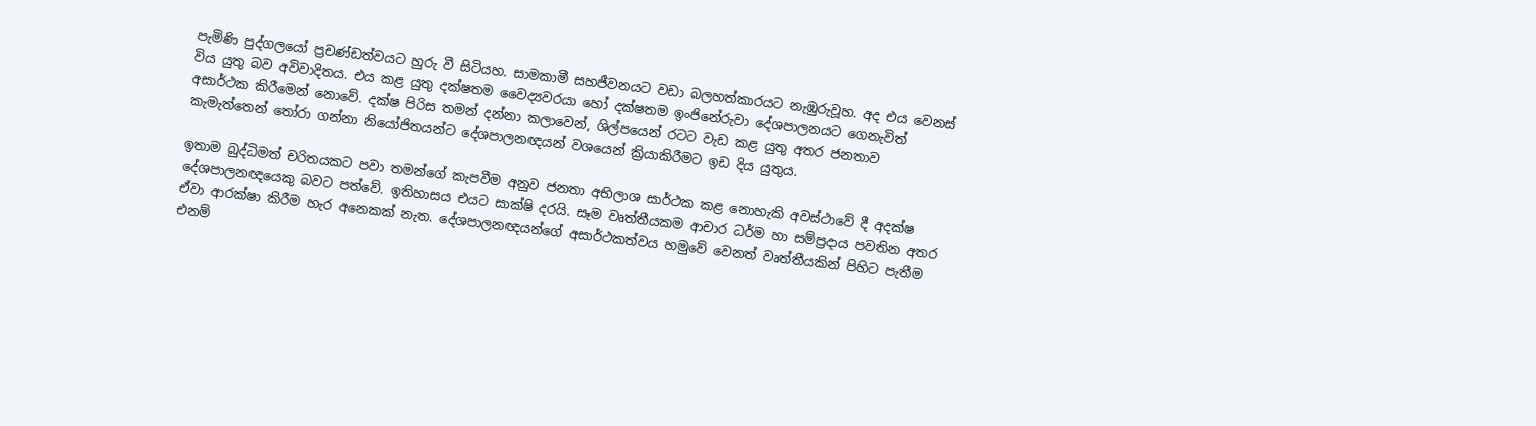පැමිණි පුද්ගලයෝ ප්‍රචණ්ඩත්වයට හුරු වී සිටියහ. සාමකාමී සහජීවනයට වඩා බලහත්කාරයට නැඹුරුවූහ. අද එය වෙනස් විය යුතු බව අවිවාදිතය. එය කළ යුතු දක්ෂතම වෛද්‍යවරයා හෝ දක්ෂතම ඉංජිනේරුවා දේශපාලනයට ගෙනැවිත් අසාර්ථක කිරීමෙන් නොවේ. දක්ෂ පිරිස තමන් දන්නා කලාවෙන්, ශිල්පයෙන් රටට වැඩ කළ යුතු අතර ජනතාව කැමැත්තෙන් තෝරා ගන්නා නියෝජිතයන්ට දේශපාලනඥයන් වශයෙන් ක්‍රියාකිරීමට ඉඩ දිය යුතුය.

ඉතාම බුද්ධිමත් චරිතයකට පවා තමන්ගේ කැපවීම අනුව ජනතා අභිලාශ සාර්ථක කළ නොහැකි අවස්ථාවේ දී අදක්ෂ දේශපාලනඥයෙකු බවට පත්වේ. ඉතිහාසය එයට සාක්ෂි දරයි. සෑම වෘත්තීයකම ආචාර ධර්ම හා සම්ප්‍රදාය පවතින අතර ඒවා ආරක්ෂා කිරීම හැර අනෙකක් නැත. දේශපාලනඥයන්ගේ අසාර්ථකත්වය හමුවේ වෙනත් වෘත්තීයකින් පිහිට පැතීම එනම්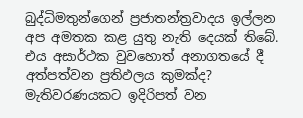බුද්ධිමතුන්ගෙන් ප්‍රජාතන්ත්‍රවාදය ඉල්ලන අප අමතක කළ යුතු නැති දෙයක් තිබේ. එය අසාර්ථක වුවහොත් අනාගතයේ දී අත්පත්වන ප්‍රතිඵලය කුමක්ද? මැතිවරණයකට ඉදිරිපත් වන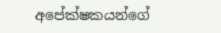අපේක්ෂකයන්ගේ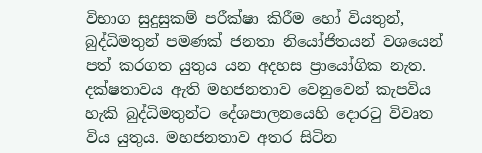විභාග සුදුසුකම් පරීක්ෂා කිරීම හෝ වියතුන්, බුද්ධිමතුන් පමණක් ජනතා නියෝජිතයන් වශයෙන් පත් කරගත යුතුය යන අදහස ප්‍රායෝගික නැත. දක්ෂතාවය ඇති මහජනතාව වෙනුවෙන් කැපවිය හැකි බුද්ධිමතුන්ට දේශපාලනයෙහි දොරටු විවෘත විය යුතුය. මහජනතාව අතර සිටින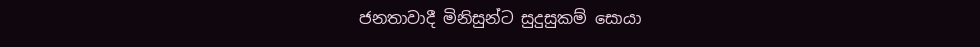ජනතාවාදී මිනිසුන්ට සුදුසුකම් සොයා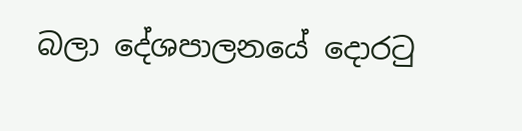බලා දේශපාලනයේ දොරටු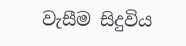වැසීම සිදුවිය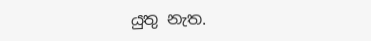යුතු නැත.